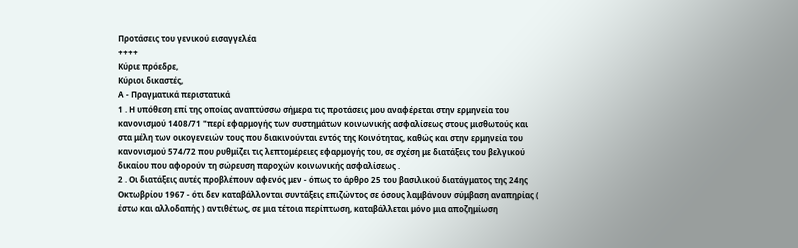Προτάσεις του γενικού εισαγγελέα
++++
Κύριε πρόεδρε,
Κύριοι δικαστές,
Α - Πραγματικά περιστατικά
1 . Η υπόθεση επί της οποίας αναπτύσσω σήμερα τις προτάσεις μου αναφέρεται στην ερμηνεία του κανονισμού 1408/71 "περί εφαρμογής των συστημάτων κοινωνικής ασφαλίσεως στους μισθωτούς και στα μέλη των οικογενειών τους που διακινούνται εντός της Κοινότητας, καθώς και στην ερμηνεία του κανονισμού 574/72 που ρυθμίζει τις λεπτομέρειες εφαρμογής του, σε σχέση με διατάξεις του βελγικού δικαίου που αφορούν τη σώρευση παροχών κοινωνικής ασφαλίσεως .
2 . Οι διατάξεις αυτές προβλέπουν αφενός μεν - όπως το άρθρο 25 του βασιλικού διατάγματος της 24ης Οκτωβρίου 1967 - ότι δεν καταβάλλονται συντάξεις επιζώντος σε όσους λαμβάνουν σύμβαση αναπηρίας ( έστω και αλλοδαπής ) αντιθέτως, σε μια τέτοια περίπτωση, καταβάλλεται μόνο μια αποζημίωση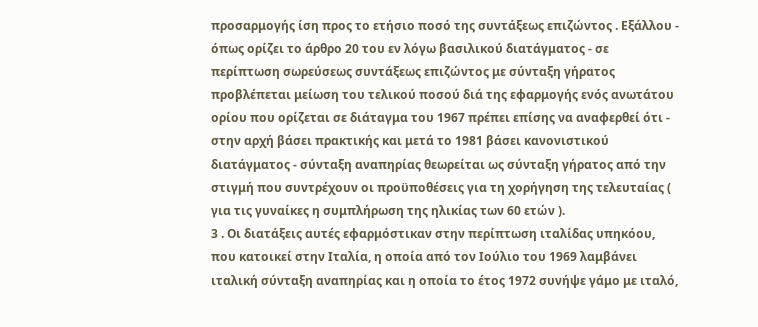προσαρμογής ίση προς το ετήσιο ποσό της συντάξεως επιζώντος . Εξάλλου - όπως ορίζει το άρθρο 20 του εν λόγω βασιλικού διατάγματος - σε περίπτωση σωρεύσεως συντάξεως επιζώντος με σύνταξη γήρατος προβλέπεται μείωση του τελικού ποσού διά της εφαρμογής ενός ανωτάτου ορίου που ορίζεται σε διάταγμα του 1967 πρέπει επίσης να αναφερθεί ότι - στην αρχή βάσει πρακτικής και μετά το 1981 βάσει κανονιστικού διατάγματος - σύνταξη αναπηρίας θεωρείται ως σύνταξη γήρατος από την στιγμή που συντρέχουν οι προϋποθέσεις για τη χορήγηση της τελευταίας ( για τις γυναίκες η συμπλήρωση της ηλικίας των 60 ετών ).
3 . Οι διατάξεις αυτές εφαρμόστικαν στην περίπτωση ιταλίδας υπηκόου, που κατοικεί στην Ιταλία, η οποία από τον Ιούλιο του 1969 λαμβάνει ιταλική σύνταξη αναπηρίας και η οποία το έτος 1972 συνήψε γάμο με ιταλό,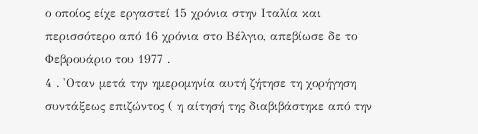ο οποίος είχε εργαστεί 15 χρόνια στην Ιταλία και περισσότερο από 16 χρόνια στο Βέλγιο, απεβίωσε δε το Φεβρουάριο του 1977 .
4 . 'Οταν μετά την ημερομηνία αυτή ζήτησε τη χορήγηση συντάξεως επιζώντος ( η αίτησή της διαβιβάστηκε από την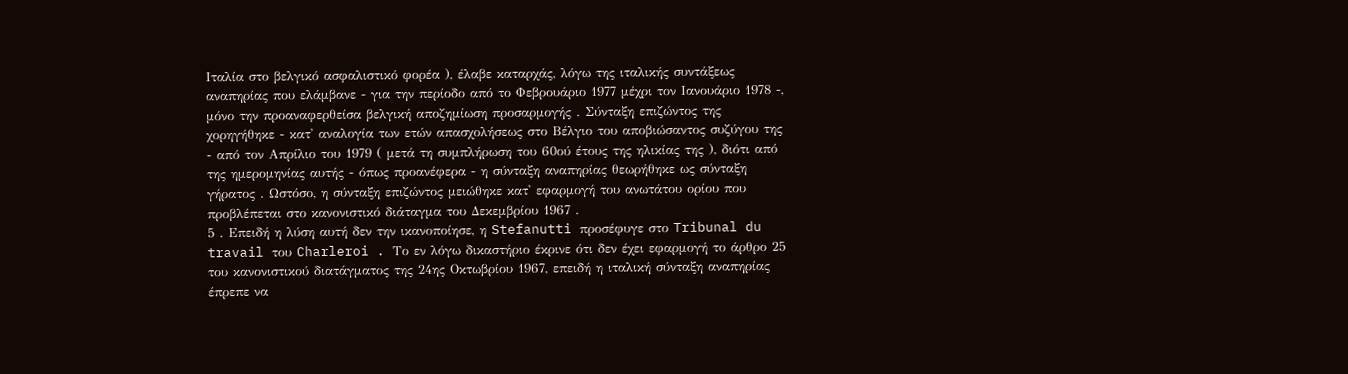Ιταλία στο βελγικό ασφαλιστικό φορέα ), έλαβε καταρχάς, λόγω της ιταλικής συντάξεως αναπηρίας που ελάμβανε - για την περίοδο από το Φεβρουάριο 1977 μέχρι τον Ιανουάριο 1978 -, μόνο την προαναφερθείσα βελγική αποζημίωση προσαρμογής . Σύνταξη επιζώντος της χορηγήθηκε - κατ' αναλογία των ετών απασχολήσεως στο Βέλγιο του αποβιώσαντος συζύγου της - από τον Απρίλιο του 1979 ( μετά τη συμπλήρωση του 60ού έτους της ηλικίας της ), διότι από της ημερομηνίας αυτής - όπως προανέφερα - η σύνταξη αναπηρίας θεωρήθηκε ως σύνταξη γήρατος . Ωστόσο, η σύνταξη επιζώντος μειώθηκε κατ' εφαρμογή του ανωτάτου ορίου που προβλέπεται στο κανονιστικό διάταγμα του Δεκεμβρίου 1967 .
5 . Επειδή η λύση αυτή δεν την ικανοποίησε, η Stefanutti προσέφυγε στο Tribunal du travail του Charleroi . Το εν λόγω δικαστήριο έκρινε ότι δεν έχει εφαρμογή το άρθρο 25 του κανονιστικού διατάγματος της 24ης Οκτωβρίου 1967, επειδή η ιταλική σύνταξη αναπηρίας έπρεπε να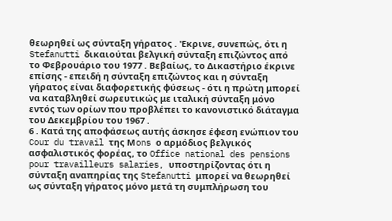θεωρηθεί ως σύνταξη γήρατος . 'Εκρινε, συνεπώς, ότι η Stefanutti δικαιούται βελγική σύνταξη επιζώντος από το Φεβρουάριο του 1977 . Βεβαίως, το Δικαστήριο έκρινε επίσης - επειδή η σύνταξη επιζώντος και η σύνταξη γήρατος είναι διαφορετικής φύσεως - ότι η πρώτη μπορεί να καταβληθεί σωρευτικώς με ιταλική σύνταξη μόνο εντός των ορίων που προβλέπει το κανονιστικό διάταγμα του Δεκεμβρίου του 1967 .
6 . Κατά της αποφάσεως αυτής άσκησε έφεση ενώπιον του Cour du travail της Μons ο αρμόδιος βελγικός ασφαλιστικός φορέας, το Office national des pensions pour travailleurs salaries, υποστηρίζοντας ότι η σύνταξη αναπηρίας της Stefanutti μπορεί να θεωρηθεί ως σύνταξη γήρατος μόνο μετά τη συμπλήρωση του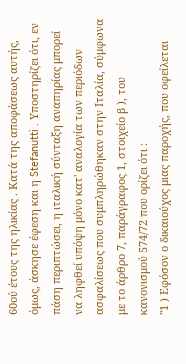60ού έτους της ηλικίας . Κατά της αποφάσεως αυτής, όμως, άσκησε έφεση και η Stefanutti . Υποστηρίζει ότι, εν πάση περιπτώσει, η ιταλική σύνταξη αναπηρίας μπορεί να ληφθεί υπόψη μόνο κατ' αναλογία των περιόδων ασφαλίσεως που συμπληρώθηκαν στην Ιταλία, σύμφωνα με το άρθρο 7, παράγραφος 1, στοιχείο β ), του κανονισμού 574/72 που ορίζει ότι :
"1 ) Εφόσον ο δικαιούχος μιας παροχής, που οφείλεται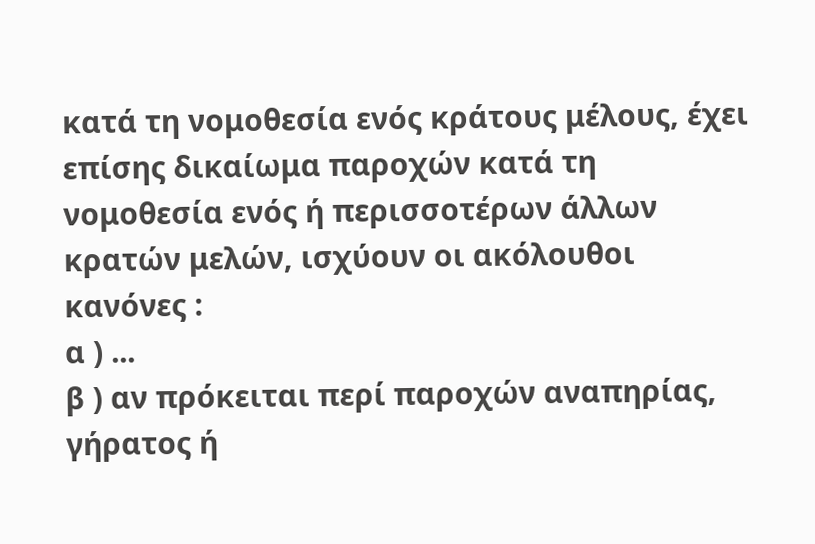κατά τη νομοθεσία ενός κράτους μέλους, έχει επίσης δικαίωμα παροχών κατά τη νομοθεσία ενός ή περισσοτέρων άλλων κρατών μελών, ισχύουν οι ακόλουθοι κανόνες :
α ) ...
β ) αν πρόκειται περί παροχών αναπηρίας, γήρατος ή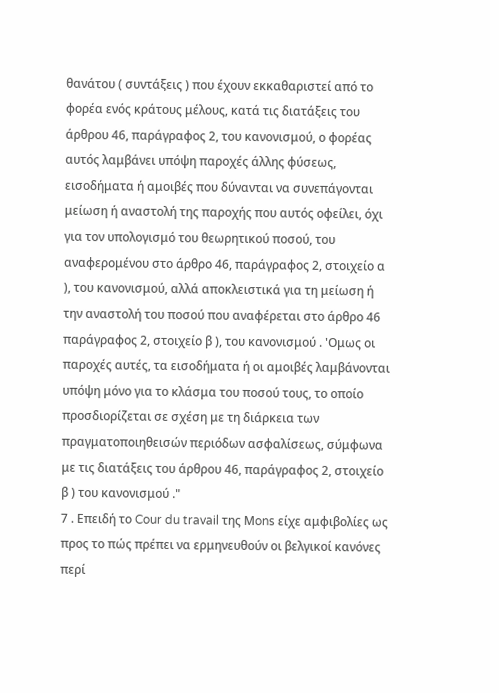θανάτου ( συντάξεις ) που έχουν εκκαθαριστεί από το φορέα ενός κράτους μέλους, κατά τις διατάξεις του άρθρου 46, παράγραφος 2, του κανονισμού, ο φορέας αυτός λαμβάνει υπόψη παροχές άλλης φύσεως, εισοδήματα ή αμοιβές που δύνανται να συνεπάγονται μείωση ή αναστολή της παροχής που αυτός οφείλει, όχι για τον υπολογισμό του θεωρητικού ποσού, του αναφερομένου στο άρθρο 46, παράγραφος 2, στοιχείο α ), του κανονισμού, αλλά αποκλειστικά για τη μείωση ή την αναστολή του ποσού που αναφέρεται στο άρθρο 46 παράγραφος 2, στοιχείο β ), του κανονισμού . 'Ομως οι παροχές αυτές, τα εισοδήματα ή οι αμοιβές λαμβάνονται υπόψη μόνο για το κλάσμα του ποσού τους, το οποίο προσδιορίζεται σε σχέση με τη διάρκεια των πραγματοποιηθεισών περιόδων ασφαλίσεως, σύμφωνα με τις διατάξεις του άρθρου 46, παράγραφος 2, στοιχείο β ) του κανονισμού ."
7 . Επειδή το Cour du travail της Μons είχε αμφιβολίες ως προς το πώς πρέπει να ερμηνευθούν οι βελγικοί κανόνες περί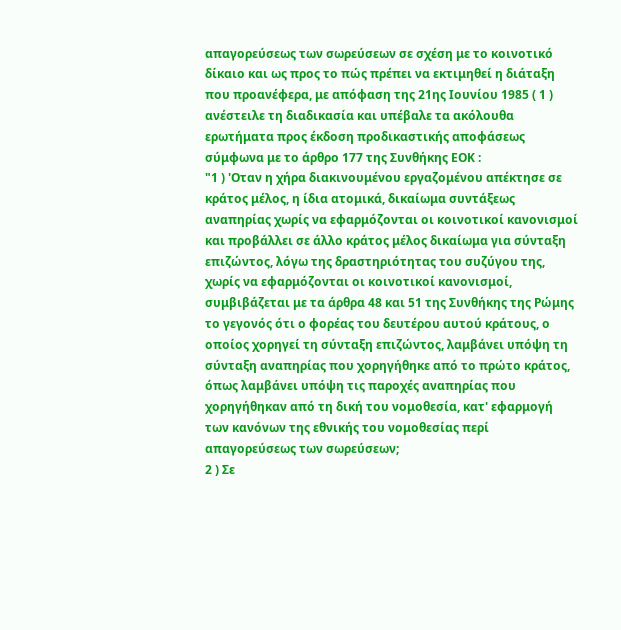απαγορεύσεως των σωρεύσεων σε σχέση με το κοινοτικό δίκαιο και ως προς το πώς πρέπει να εκτιμηθεί η διάταξη που προανέφερα, με απόφαση της 21ης Ιουνίου 1985 ( 1 ) ανέστειλε τη διαδικασία και υπέβαλε τα ακόλουθα ερωτήματα προς έκδοση προδικαστικής αποφάσεως σύμφωνα με το άρθρο 177 της Συνθήκης ΕΟΚ :
"1 ) 'Οταν η χήρα διακινουμένου εργαζομένου απέκτησε σε κράτος μέλος, η ίδια ατομικά, δικαίωμα συντάξεως αναπηρίας χωρίς να εφαρμόζονται οι κοινοτικοί κανονισμοί και προβάλλει σε άλλο κράτος μέλος δικαίωμα για σύνταξη επιζώντος, λόγω της δραστηριότητας του συζύγου της, χωρίς να εφαρμόζονται οι κοινοτικοί κανονισμοί, συμβιβάζεται με τα άρθρα 48 και 51 της Συνθήκης της Ρώμης το γεγονός ότι ο φορέας του δευτέρου αυτού κράτους, ο οποίος χορηγεί τη σύνταξη επιζώντος, λαμβάνει υπόψη τη σύνταξη αναπηρίας που χορηγήθηκε από το πρώτο κράτος, όπως λαμβάνει υπόψη τις παροχές αναπηρίας που χορηγήθηκαν από τη δική του νομοθεσία, κατ' εφαρμογή των κανόνων της εθνικής του νομοθεσίας περί απαγορεύσεως των σωρεύσεων;
2 ) Σε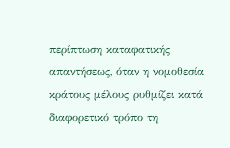περίπτωση καταφατικής απαντήσεως, όταν η νομοθεσία κράτους μέλους ρυθμίζει κατά διαφορετικό τρόπο τη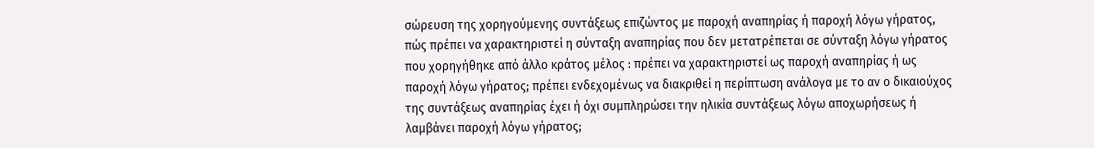σώρευση της χορηγούμενης συντάξεως επιζώντος με παροχή αναπηρίας ή παροχή λόγω γήρατος, πώς πρέπει να χαρακτηριστεί η σύνταξη αναπηρίας που δεν μετατρέπεται σε σύνταξη λόγω γήρατος που χορηγήθηκε από άλλο κράτος μέλος : πρέπει να χαρακτηριστεί ως παροχή αναπηρίας ή ως παροχή λόγω γήρατος; πρέπει ενδεχομένως να διακριθεί η περίπτωση ανάλογα με το αν ο δικαιούχος της συντάξεως αναπηρίας έχει ή όχι συμπληρώσει την ηλικία συντάξεως λόγω αποχωρήσεως ή λαμβάνει παροχή λόγω γήρατος;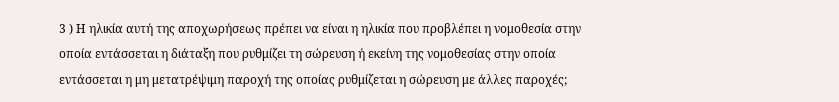3 ) Η ηλικία αυτή της αποχωρήσεως πρέπει να είναι η ηλικία που προβλέπει η νομοθεσία στην οποία εντάσσεται η διάταξη που ρυθμίζει τη σώρευση ή εκείνη της νομοθεσίας στην οποία εντάσσεται η μη μετατρέψιμη παροχή της οποίας ρυθμίζεται η σώρευση με άλλες παροχές;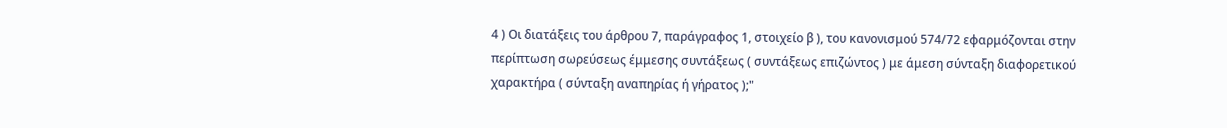4 ) Οι διατάξεις του άρθρου 7, παράγραφος 1, στοιχείο β ), του κανονισμού 574/72 εφαρμόζονται στην περίπτωση σωρεύσεως έμμεσης συντάξεως ( συντάξεως επιζώντος ) με άμεση σύνταξη διαφορετικού χαρακτήρα ( σύνταξη αναπηρίας ή γήρατος );"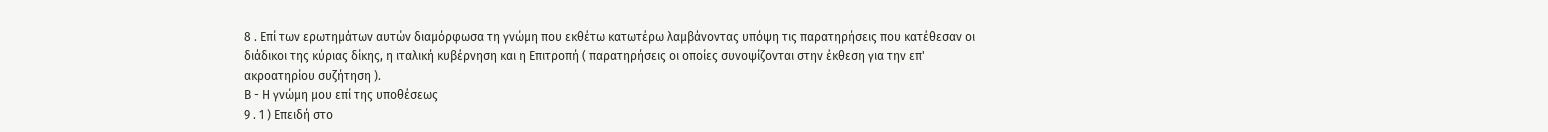8 . Επί των ερωτημάτων αυτών διαμόρφωσα τη γνώμη που εκθέτω κατωτέρω λαμβάνοντας υπόψη τις παρατηρήσεις που κατέθεσαν οι διάδικοι της κύριας δίκης, η ιταλική κυβέρνηση και η Επιτροπή ( παρατηρήσεις οι οποίες συνοψίζονται στην έκθεση για την επ' ακροατηρίου συζήτηση ).
Β - Η γνώμη μου επί της υποθέσεως
9 . 1 ) Επειδή στο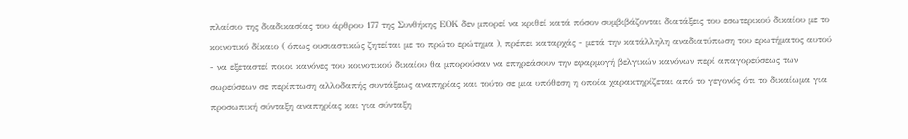πλαίσιο της διαδικασίας του άρθρου 177 της Συνθήκης ΕΟΚ δεν μπορεί να κριθεί κατά πόσον συμβιβάζονται διατάξεις του εσωτερικού δικαίου με το κοινοτικό δίκαιο ( όπως ουσιαστικώς ζητείται με το πρώτο ερώτημα ), πρέπει καταρχάς - μετά την κατάλληλη αναδιατύπωση του ερωτήματος αυτού - να εξεταστεί ποιοι κανόνες του κοινοτικού δικαίου θα μπορούσαν να επηρεάσουν την εφαρμογή βελγικών κανόνων περί απαγορεύσεως των σωρεύσεων σε περίπτωση αλλοδαπής συντάξεως αναπηρίας και τούτο σε μια υπόθεση η οποία χαρακτηρίζεται από το γεγονός ότι το δικαίωμα για προσωπική σύνταξη αναπηρίας και για σύνταξη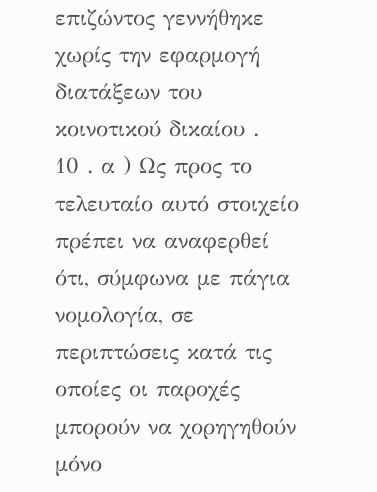επιζώντος γεννήθηκε χωρίς την εφαρμογή διατάξεων του κοινοτικού δικαίου .
10 . α ) Ως προς το τελευταίο αυτό στοιχείο πρέπει να αναφερθεί ότι, σύμφωνα με πάγια νομολογία, σε περιπτώσεις κατά τις οποίες οι παροχές μπορούν να χορηγηθούν μόνο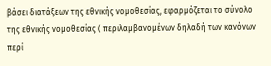βάσει διατάξεων της εθνικής νομοθεσίας, εφαρμόζεται το σύνολο της εθνικής νομοθεσίας ( περιλαμβανομένων δηλαδή των κανόνων περί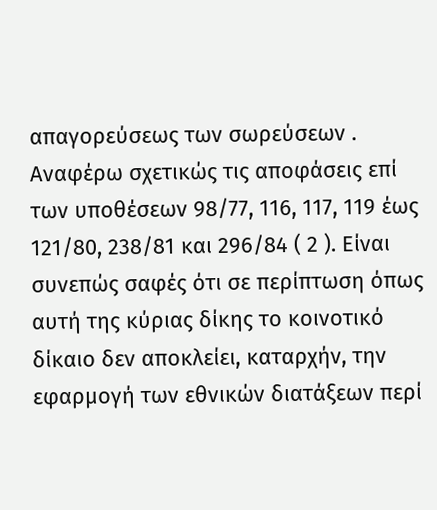απαγορεύσεως των σωρεύσεων . Αναφέρω σχετικώς τις αποφάσεις επί των υποθέσεων 98/77, 116, 117, 119 έως 121/80, 238/81 και 296/84 ( 2 ). Είναι συνεπώς σαφές ότι σε περίπτωση όπως αυτή της κύριας δίκης το κοινοτικό δίκαιο δεν αποκλείει, καταρχήν, την εφαρμογή των εθνικών διατάξεων περί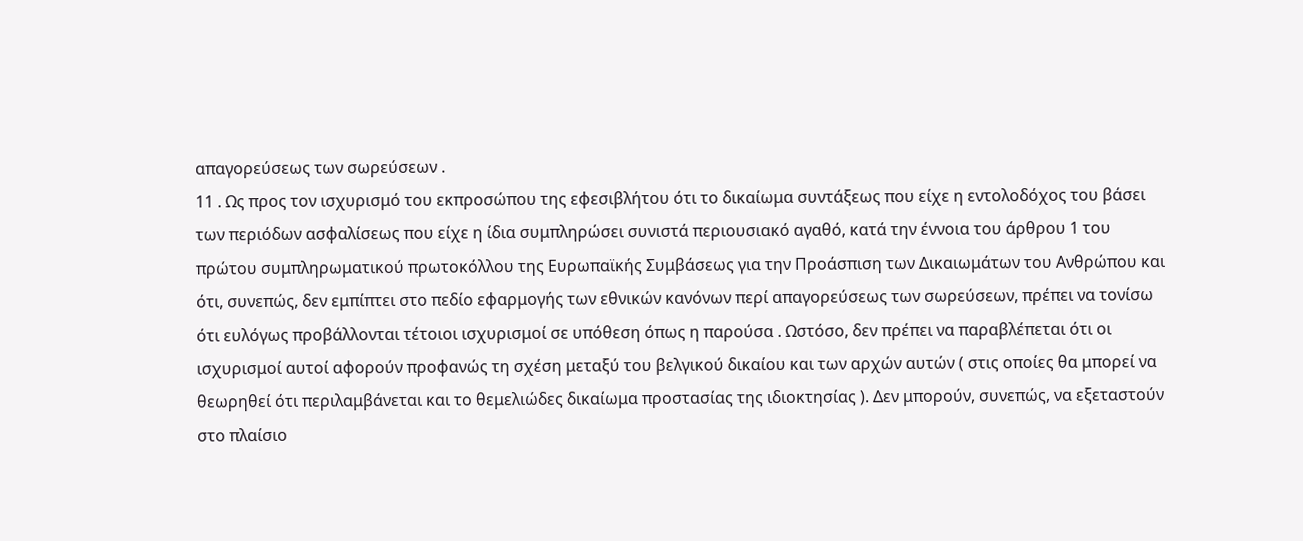απαγορεύσεως των σωρεύσεων .
11 . Ως προς τον ισχυρισμό του εκπροσώπου της εφεσιβλήτου ότι το δικαίωμα συντάξεως που είχε η εντολοδόχος του βάσει των περιόδων ασφαλίσεως που είχε η ίδια συμπληρώσει συνιστά περιουσιακό αγαθό, κατά την έννοια του άρθρου 1 του πρώτου συμπληρωματικού πρωτοκόλλου της Ευρωπαϊκής Συμβάσεως για την Προάσπιση των Δικαιωμάτων του Ανθρώπου και ότι, συνεπώς, δεν εμπίπτει στο πεδίο εφαρμογής των εθνικών κανόνων περί απαγορεύσεως των σωρεύσεων, πρέπει να τονίσω ότι ευλόγως προβάλλονται τέτοιοι ισχυρισμοί σε υπόθεση όπως η παρούσα . Ωστόσο, δεν πρέπει να παραβλέπεται ότι οι ισχυρισμοί αυτοί αφορούν προφανώς τη σχέση μεταξύ του βελγικού δικαίου και των αρχών αυτών ( στις οποίες θα μπορεί να θεωρηθεί ότι περιλαμβάνεται και το θεμελιώδες δικαίωμα προστασίας της ιδιοκτησίας ). Δεν μπορούν, συνεπώς, να εξεταστούν στο πλαίσιο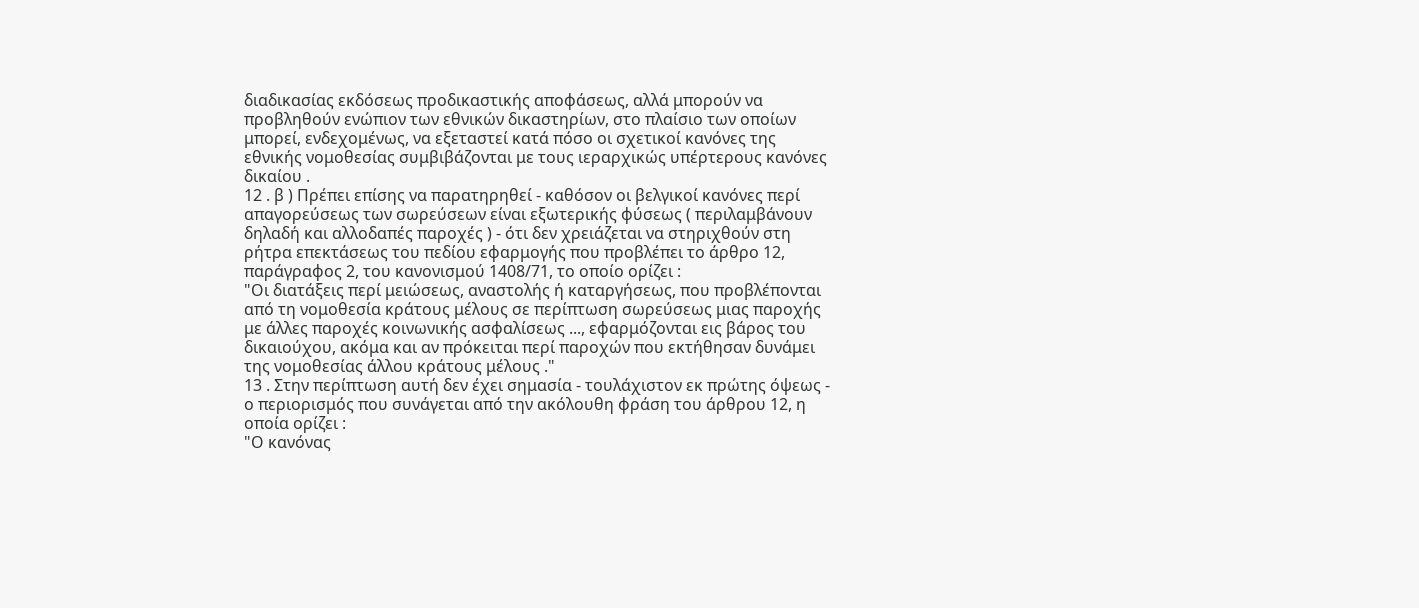διαδικασίας εκδόσεως προδικαστικής αποφάσεως, αλλά μπορούν να προβληθούν ενώπιον των εθνικών δικαστηρίων, στο πλαίσιο των οποίων μπορεί, ενδεχομένως, να εξεταστεί κατά πόσο οι σχετικοί κανόνες της εθνικής νομοθεσίας συμβιβάζονται με τους ιεραρχικώς υπέρτερους κανόνες δικαίου .
12 . β ) Πρέπει επίσης να παρατηρηθεί - καθόσον οι βελγικοί κανόνες περί απαγορεύσεως των σωρεύσεων είναι εξωτερικής φύσεως ( περιλαμβάνουν δηλαδή και αλλοδαπές παροχές ) - ότι δεν χρειάζεται να στηριχθούν στη ρήτρα επεκτάσεως του πεδίου εφαρμογής που προβλέπει το άρθρο 12, παράγραφος 2, του κανονισμού 1408/71, το οποίο ορίζει :
"Οι διατάξεις περί μειώσεως, αναστολής ή καταργήσεως, που προβλέπονται από τη νομοθεσία κράτους μέλους σε περίπτωση σωρεύσεως μιας παροχής με άλλες παροχές κοινωνικής ασφαλίσεως ..., εφαρμόζονται εις βάρος του δικαιούχου, ακόμα και αν πρόκειται περί παροχών που εκτήθησαν δυνάμει της νομοθεσίας άλλου κράτους μέλους ."
13 . Στην περίπτωση αυτή δεν έχει σημασία - τουλάχιστον εκ πρώτης όψεως - ο περιορισμός που συνάγεται από την ακόλουθη φράση του άρθρου 12, η οποία ορίζει :
"Ο κανόνας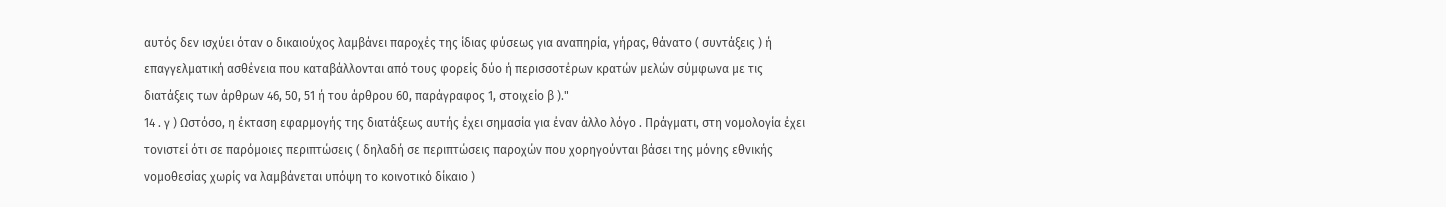αυτός δεν ισχύει όταν ο δικαιούχος λαμβάνει παροχές της ίδιας φύσεως για αναπηρία, γήρας, θάνατο ( συντάξεις ) ή επαγγελματική ασθένεια που καταβάλλονται από τους φορείς δύο ή περισσοτέρων κρατών μελών σύμφωνα με τις διατάξεις των άρθρων 46, 50, 51 ή του άρθρου 60, παράγραφος 1, στοιχείο β )."
14 . γ ) Ωστόσο, η έκταση εφαρμογής της διατάξεως αυτής έχει σημασία για έναν άλλο λόγο . Πράγματι, στη νομολογία έχει τονιστεί ότι σε παρόμοιες περιπτώσεις ( δηλαδή σε περιπτώσεις παροχών που χορηγούνται βάσει της μόνης εθνικής νομοθεσίας χωρίς να λαμβάνεται υπόψη το κοινοτικό δίκαιο )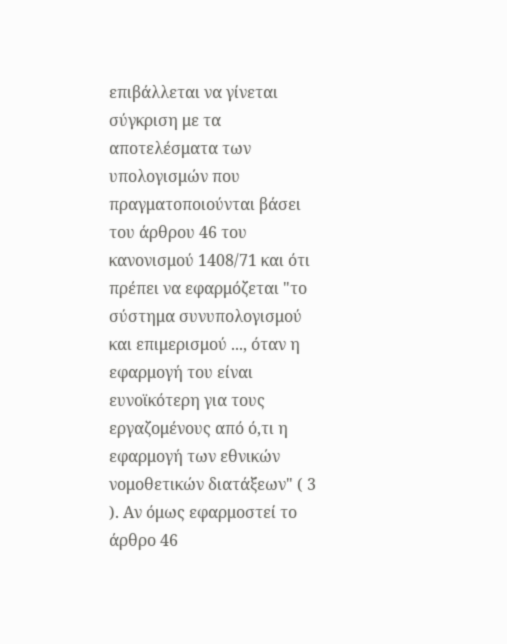επιβάλλεται να γίνεται σύγκριση με τα αποτελέσματα των υπολογισμών που πραγματοποιούνται βάσει του άρθρου 46 του κανονισμού 1408/71 και ότι πρέπει να εφαρμόζεται "το σύστημα συνυπολογισμού και επιμερισμού ..., όταν η εφαρμογή του είναι ευνοϊκότερη για τους εργαζομένους από ό,τι η εφαρμογή των εθνικών νομοθετικών διατάξεων" ( 3 ). Αν όμως εφαρμοστεί το άρθρο 46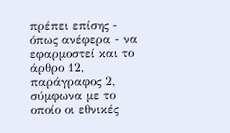πρέπει επίσης - όπως ανέφερα - να εφαρμοστεί και το άρθρο 12, παράγραφος 2, σύμφωνα με το οποίο οι εθνικές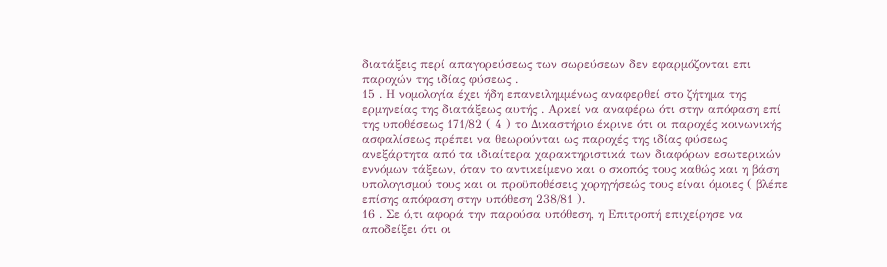διατάξεις περί απαγορεύσεως των σωρεύσεων δεν εφαρμόζονται επι παροχών της ιδίας φύσεως .
15 . Η νομολογία έχει ήδη επανειλημμένως αναφερθεί στο ζήτημα της ερμηνείας της διατάξεως αυτής . Αρκεί να αναφέρω ότι στην απόφαση επί της υποθέσεως 171/82 ( 4 ) το Δικαστήριο έκρινε ότι οι παροχές κοινωνικής ασφαλίσεως πρέπει να θεωρούνται ως παροχές της ιδίας φύσεως ανεξάρτητα από τα ιδιαίτερα χαρακτηριστικά των διαφόρων εσωτερικών εννόμων τάξεων, όταν το αντικείμενο και ο σκοπός τους καθώς και η βάση υπολογισμού τους και οι προϋποθέσεις χορηγήσεώς τους είναι όμοιες ( βλέπε επίσης απόφαση στην υπόθεση 238/81 ).
16 . Σε ό,τι αφορά την παρούσα υπόθεση, η Επιτροπή επιχείρησε να αποδείξει ότι οι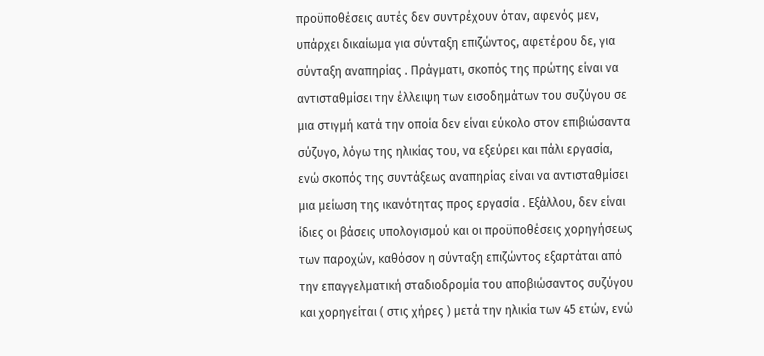προϋποθέσεις αυτές δεν συντρέχουν όταν, αφενός μεν, υπάρχει δικαίωμα για σύνταξη επιζώντος, αφετέρου δε, για σύνταξη αναπηρίας . Πράγματι, σκοπός της πρώτης είναι να αντισταθμίσει την έλλειψη των εισοδημάτων του συζύγου σε μια στιγμή κατά την οποία δεν είναι εύκολο στον επιβιώσαντα σύζυγο, λόγω της ηλικίας του, να εξεύρει και πάλι εργασία, ενώ σκοπός της συντάξεως αναπηρίας είναι να αντισταθμίσει μια μείωση της ικανότητας προς εργασία . Εξάλλου, δεν είναι ίδιες οι βάσεις υπολογισμού και οι προϋποθέσεις χορηγήσεως των παροχών, καθόσον η σύνταξη επιζώντος εξαρτάται από την επαγγελματική σταδιοδρομία του αποβιώσαντος συζύγου και χορηγείται ( στις χήρες ) μετά την ηλικία των 45 ετών, ενώ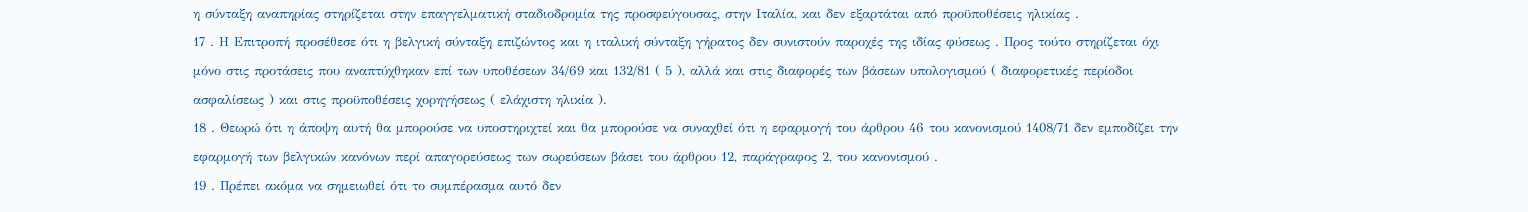η σύνταξη αναπηρίας στηρίζεται στην επαγγελματική σταδιοδρομία της προσφεύγουσας, στην Ιταλία, και δεν εξαρτάται από προϋποθέσεις ηλικίας .
17 . Η Επιτροπή προσέθεσε ότι η βελγική σύνταξη επιζώντος και η ιταλική σύνταξη γήρατος δεν συνιστούν παροχές της ιδίας φύσεως . Προς τούτο στηρίζεται όχι μόνο στις προτάσεις που αναπτύχθηκαν επί των υποθέσεων 34/69 και 132/81 ( 5 ), αλλά και στις διαφορές των βάσεων υπολογισμού ( διαφορετικές περίοδοι ασφαλίσεως ) και στις προϋποθέσεις χορηγήσεως ( ελάχιστη ηλικία ).
18 . Θεωρώ ότι η άποψη αυτή θα μπορούσε να υποστηριχτεί και θα μπορούσε να συναχθεί ότι η εφαρμογή του άρθρου 46 του κανονισμού 1408/71 δεν εμποδίζει την εφαρμογή των βελγικών κανόνων περί απαγορεύσεως των σωρεύσεων βάσει του άρθρου 12, παράγραφος 2, του κανονισμού .
19 . Πρέπει ακόμα να σημειωθεί ότι το συμπέρασμα αυτό δεν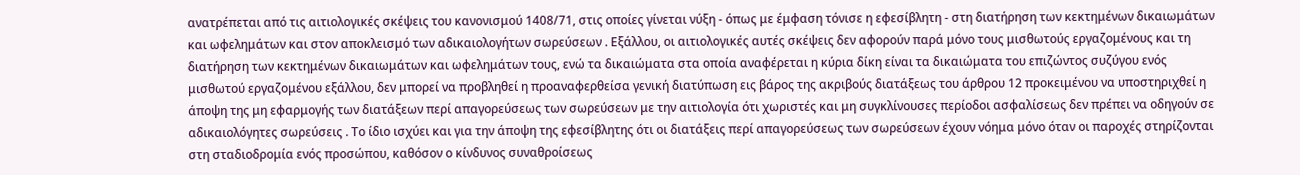ανατρέπεται από τις αιτιολογικές σκέψεις του κανονισμού 1408/71, στις οποίες γίνεται νύξη - όπως με έμφαση τόνισε η εφεσίβλητη - στη διατήρηση των κεκτημένων δικαιωμάτων και ωφελημάτων και στον αποκλεισμό των αδικαιολογήτων σωρεύσεων . Εξάλλου, οι αιτιολογικές αυτές σκέψεις δεν αφορούν παρά μόνο τους μισθωτούς εργαζομένους και τη διατήρηση των κεκτημένων δικαιωμάτων και ωφελημάτων τους, ενώ τα δικαιώματα στα οποία αναφέρεται η κύρια δίκη είναι τα δικαιώματα του επιζώντος συζύγου ενός μισθωτού εργαζομένου εξάλλου, δεν μπορεί να προβληθεί η προαναφερθείσα γενική διατύπωση εις βάρος της ακριβούς διατάξεως του άρθρου 12 προκειμένου να υποστηριχθεί η άποψη της μη εφαρμογής των διατάξεων περί απαγορεύσεως των σωρεύσεων με την αιτιολογία ότι χωριστές και μη συγκλίνουσες περίοδοι ασφαλίσεως δεν πρέπει να οδηγούν σε αδικαιολόγητες σωρεύσεις . Το ίδιο ισχύει και για την άποψη της εφεσίβλητης ότι οι διατάξεις περί απαγορεύσεως των σωρεύσεων έχουν νόημα μόνο όταν οι παροχές στηρίζονται στη σταδιοδρομία ενός προσώπου, καθόσον ο κίνδυνος συναθροίσεως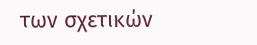των σχετικών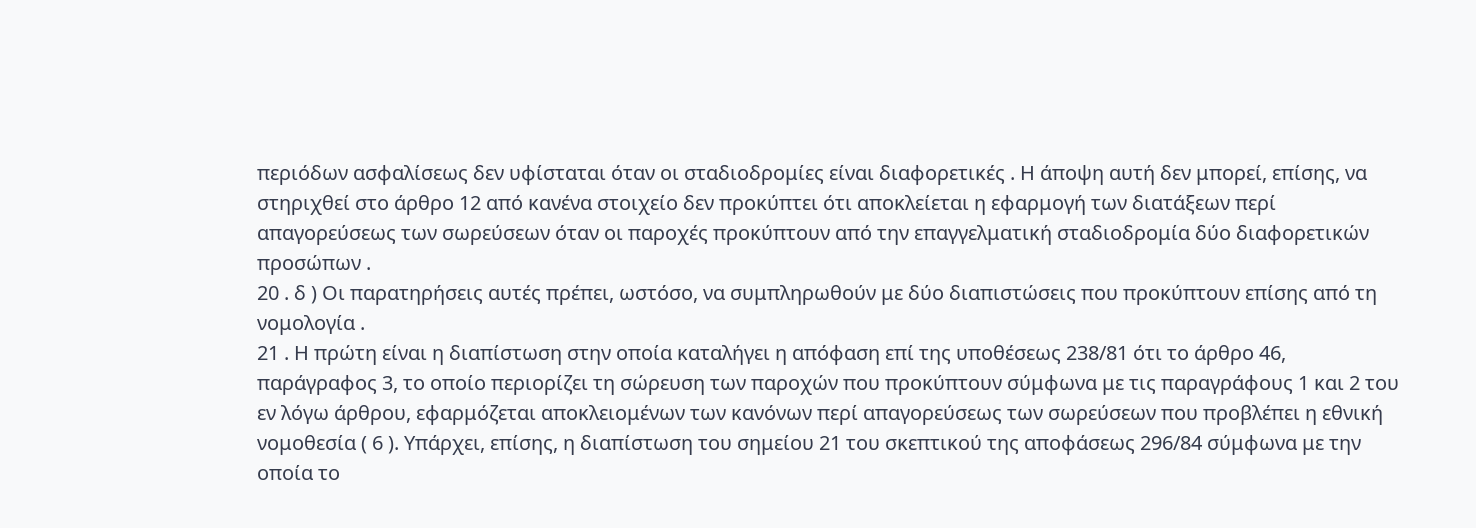περιόδων ασφαλίσεως δεν υφίσταται όταν οι σταδιοδρομίες είναι διαφορετικές . Η άποψη αυτή δεν μπορεί, επίσης, να στηριχθεί στο άρθρο 12 από κανένα στοιχείο δεν προκύπτει ότι αποκλείεται η εφαρμογή των διατάξεων περί απαγορεύσεως των σωρεύσεων όταν οι παροχές προκύπτουν από την επαγγελματική σταδιοδρομία δύο διαφορετικών προσώπων .
20 . δ ) Οι παρατηρήσεις αυτές πρέπει, ωστόσο, να συμπληρωθούν με δύο διαπιστώσεις που προκύπτουν επίσης από τη νομολογία .
21 . Η πρώτη είναι η διαπίστωση στην οποία καταλήγει η απόφαση επί της υποθέσεως 238/81 ότι το άρθρο 46, παράγραφος 3, το οποίο περιορίζει τη σώρευση των παροχών που προκύπτουν σύμφωνα με τις παραγράφους 1 και 2 του εν λόγω άρθρου, εφαρμόζεται αποκλειομένων των κανόνων περί απαγορεύσεως των σωρεύσεων που προβλέπει η εθνική νομοθεσία ( 6 ). Υπάρχει, επίσης, η διαπίστωση του σημείου 21 του σκεπτικού της αποφάσεως 296/84 σύμφωνα με την οποία το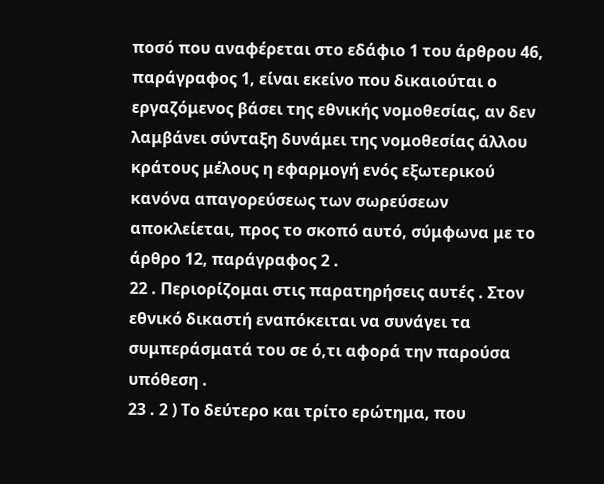ποσό που αναφέρεται στο εδάφιο 1 του άρθρου 46, παράγραφος 1, είναι εκείνο που δικαιούται ο εργαζόμενος βάσει της εθνικής νομοθεσίας, αν δεν λαμβάνει σύνταξη δυνάμει της νομοθεσίας άλλου κράτους μέλους η εφαρμογή ενός εξωτερικού κανόνα απαγορεύσεως των σωρεύσεων αποκλείεται, προς το σκοπό αυτό, σύμφωνα με το άρθρο 12, παράγραφος 2 .
22 . Περιορίζομαι στις παρατηρήσεις αυτές . Στον εθνικό δικαστή εναπόκειται να συνάγει τα συμπεράσματά του σε ό,τι αφορά την παρούσα υπόθεση .
23 . 2 ) Το δεύτερο και τρίτο ερώτημα, που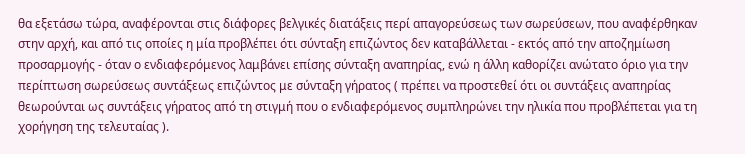θα εξετάσω τώρα, αναφέρονται στις διάφορες βελγικές διατάξεις περί απαγορεύσεως των σωρεύσεων, που αναφέρθηκαν στην αρχή, και από τις οποίες η μία προβλέπει ότι σύνταξη επιζώντος δεν καταβάλλεται - εκτός από την αποζημίωση προσαρμογής - όταν ο ενδιαφερόμενος λαμβάνει επίσης σύνταξη αναπηρίας, ενώ η άλλη καθορίζει ανώτατο όριο για την περίπτωση σωρεύσεως συντάξεως επιζώντος με σύνταξη γήρατος ( πρέπει να προστεθεί ότι οι συντάξεις αναπηρίας θεωρούνται ως συντάξεις γήρατος από τη στιγμή που ο ενδιαφερόμενος συμπληρώνει την ηλικία που προβλέπεται για τη χορήγηση της τελευταίας ).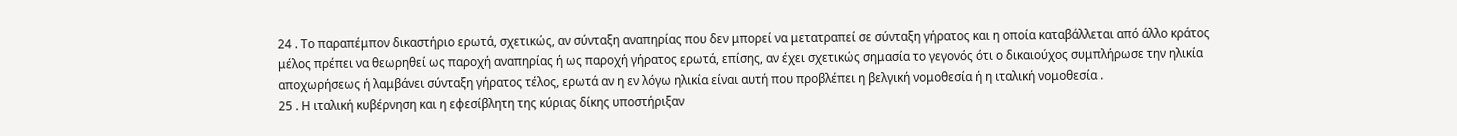24 . Το παραπέμπον δικαστήριο ερωτά, σχετικώς, αν σύνταξη αναπηρίας που δεν μπορεί να μετατραπεί σε σύνταξη γήρατος και η οποία καταβάλλεται από άλλο κράτος μέλος πρέπει να θεωρηθεί ως παροχή αναπηρίας ή ως παροχή γήρατος ερωτά, επίσης, αν έχει σχετικώς σημασία το γεγονός ότι ο δικαιούχος συμπλήρωσε την ηλικία αποχωρήσεως ή λαμβάνει σύνταξη γήρατος τέλος, ερωτά αν η εν λόγω ηλικία είναι αυτή που προβλέπει η βελγική νομοθεσία ή η ιταλική νομοθεσία .
25 . Η ιταλική κυβέρνηση και η εφεσίβλητη της κύριας δίκης υποστήριξαν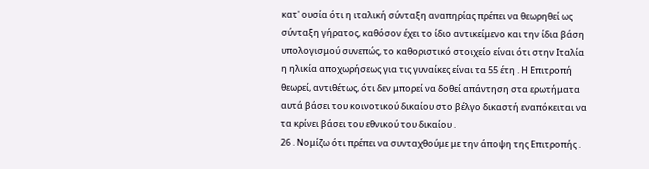κατ' ουσία ότι η ιταλική σύνταξη αναπηρίας πρέπει να θεωρηθεί ως σύνταξη γήρατος, καθόσον έχει το ίδιο αντικείμενο και την ίδια βάση υπολογισμού συνεπώς, το καθοριστικό στοιχείο είναι ότι στην Ιταλία η ηλικία αποχωρήσεως για τις γυναίκες είναι τα 55 έτη . Η Επιτροπή θεωρεί, αντιθέτως, ότι δεν μπορεί να δοθεί απάντηση στα ερωτήματα αυτά βάσει του κοινοτικού δικαίου στο βέλγο δικαστή εναπόκειται να τα κρίνει βάσει του εθνικού του δικαίου .
26 . Νομίζω ότι πρέπει να συνταχθούμε με την άποψη της Επιτροπής .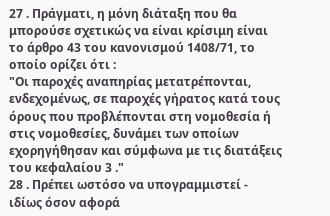27 . Πράγματι, η μόνη διάταξη που θα μπορούσε σχετικώς να είναι κρίσιμη είναι το άρθρο 43 του κανονισμού 1408/71, το οποίο ορίζει ότι :
"Οι παροχές αναπηρίας μετατρέπονται, ενδεχομένως, σε παροχές γήρατος κατά τους όρους που προβλέπονται στη νομοθεσία ή στις νομοθεσίες, δυνάμει των οποίων εχορηγήθησαν και σύμφωνα με τις διατάξεις του κεφαλαίου 3 ."
28 . Πρέπει ωστόσο να υπογραμμιστεί - ιδίως όσον αφορά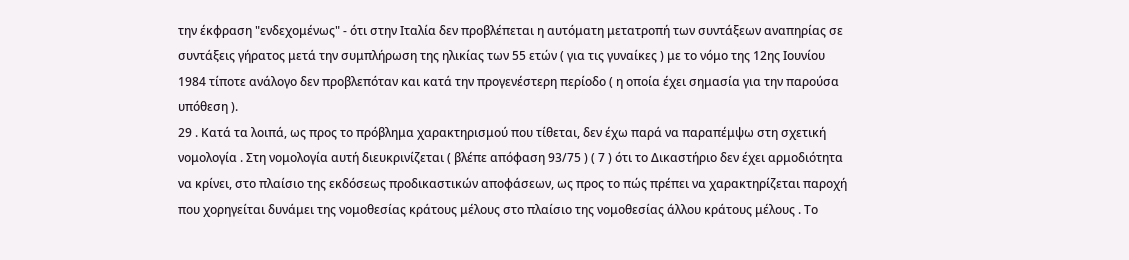την έκφραση "ενδεχομένως" - ότι στην Ιταλία δεν προβλέπεται η αυτόματη μετατροπή των συντάξεων αναπηρίας σε συντάξεις γήρατος μετά την συμπλήρωση της ηλικίας των 55 ετών ( για τις γυναίκες ) με το νόμο της 12ης Ιουνίου 1984 τίποτε ανάλογο δεν προβλεπόταν και κατά την προγενέστερη περίοδο ( η οποία έχει σημασία για την παρούσα υπόθεση ).
29 . Κατά τα λοιπά, ως προς το πρόβλημα χαρακτηρισμού που τίθεται, δεν έχω παρά να παραπέμψω στη σχετική νομολογία . Στη νομολογία αυτή διευκρινίζεται ( βλέπε απόφαση 93/75 ) ( 7 ) ότι το Δικαστήριο δεν έχει αρμοδιότητα να κρίνει, στο πλαίσιο της εκδόσεως προδικαστικών αποφάσεων, ως προς το πώς πρέπει να χαρακτηρίζεται παροχή που χορηγείται δυνάμει της νομοθεσίας κράτους μέλους στο πλαίσιο της νομοθεσίας άλλου κράτους μέλους . Το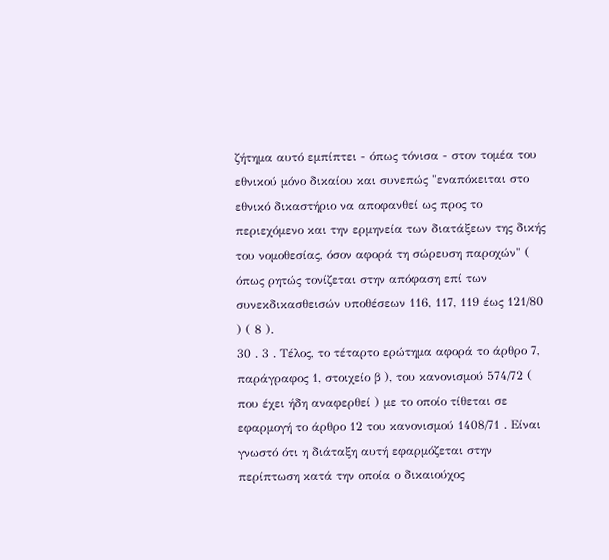ζήτημα αυτό εμπίπτει - όπως τόνισα - στον τομέα του εθνικού μόνο δικαίου και συνεπώς "εναπόκειται στο εθνικό δικαστήριο να αποφανθεί ως προς το περιεχόμενο και την ερμηνεία των διατάξεων της δικής του νομοθεσίας, όσον αφορά τη σώρευση παροχών" ( όπως ρητώς τονίζεται στην απόφαση επί των συνεκδικασθεισών υποθέσεων 116, 117, 119 έως 121/80 ) ( 8 ).
30 . 3 . Τέλος, το τέταρτο ερώτημα αφορά το άρθρο 7, παράγραφος 1, στοιχείο β ), του κανονισμού 574/72 ( που έχει ήδη αναφερθεί ) με το οποίο τίθεται σε εφαρμογή το άρθρο 12 του κανονισμού 1408/71 . Είναι γνωστό ότι η διάταξη αυτή εφαρμόζεται στην περίπτωση κατά την οποία ο δικαιούχος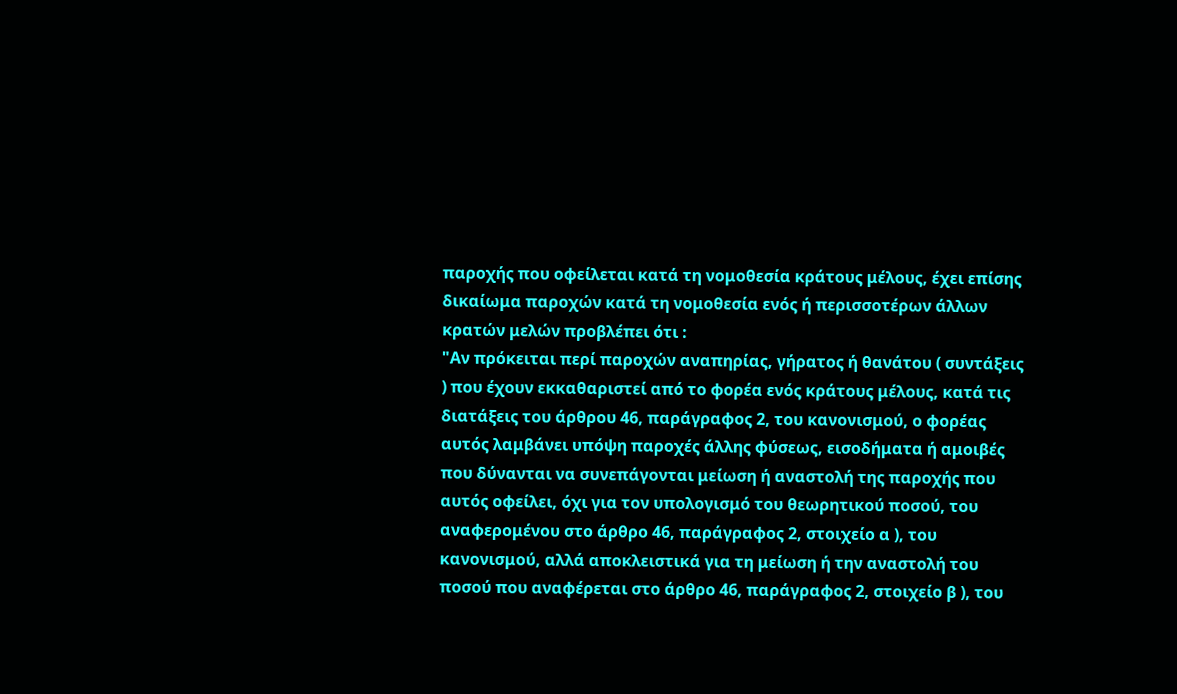παροχής που οφείλεται κατά τη νομοθεσία κράτους μέλους, έχει επίσης δικαίωμα παροχών κατά τη νομοθεσία ενός ή περισσοτέρων άλλων κρατών μελών προβλέπει ότι :
"Αν πρόκειται περί παροχών αναπηρίας, γήρατος ή θανάτου ( συντάξεις ) που έχουν εκκαθαριστεί από το φορέα ενός κράτους μέλους, κατά τις διατάξεις του άρθρου 46, παράγραφος 2, του κανονισμού, ο φορέας αυτός λαμβάνει υπόψη παροχές άλλης φύσεως, εισοδήματα ή αμοιβές που δύνανται να συνεπάγονται μείωση ή αναστολή της παροχής που αυτός οφείλει, όχι για τον υπολογισμό του θεωρητικού ποσού, του αναφερομένου στο άρθρο 46, παράγραφος 2, στοιχείο α ), του κανονισμού, αλλά αποκλειστικά για τη μείωση ή την αναστολή του ποσού που αναφέρεται στο άρθρο 46, παράγραφος 2, στοιχείο β ), του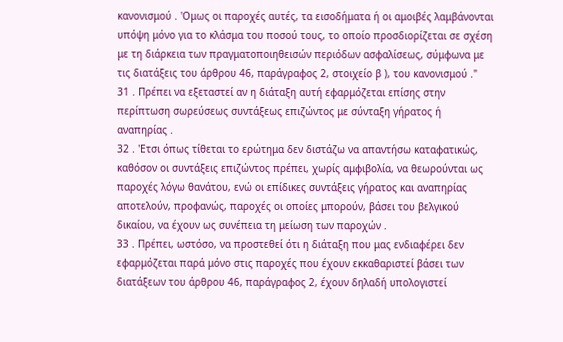κανονισμού . 'Ομως οι παροχές αυτές, τα εισοδήματα ή οι αμοιβές λαμβάνονται υπόψη μόνο για το κλάσμα του ποσού τους, το οποίο προσδιορίζεται σε σχέση με τη διάρκεια των πραγματοποιηθεισών περιόδων ασφαλίσεως, σύμφωνα με τις διατάξεις του άρθρου 46, παράγραφος 2, στοιχείο β ), του κανονισμού ."
31 . Πρέπει να εξεταστεί αν η διάταξη αυτή εφαρμόζεται επίσης στην περίπτωση σωρεύσεως συντάξεως επιζώντος με σύνταξη γήρατος ή αναπηρίας .
32 . 'Ετσι όπως τίθεται το ερώτημα δεν διστάζω να απαντήσω καταφατικώς, καθόσον οι συντάξεις επιζώντος πρέπει, χωρίς αμφιβολία, να θεωρούνται ως παροχές λόγω θανάτου, ενώ οι επίδικες συντάξεις γήρατος και αναπηρίας αποτελούν, προφανώς, παροχές οι οποίες μπορούν, βάσει του βελγικού δικαίου, να έχουν ως συνέπεια τη μείωση των παροχών .
33 . Πρέπει, ωστόσο, να προστεθεί ότι η διάταξη που μας ενδιαφέρει δεν εφαρμόζεται παρά μόνο στις παροχές που έχουν εκκαθαριστεί βάσει των διατάξεων του άρθρου 46, παράγραφος 2, έχουν δηλαδή υπολογιστεί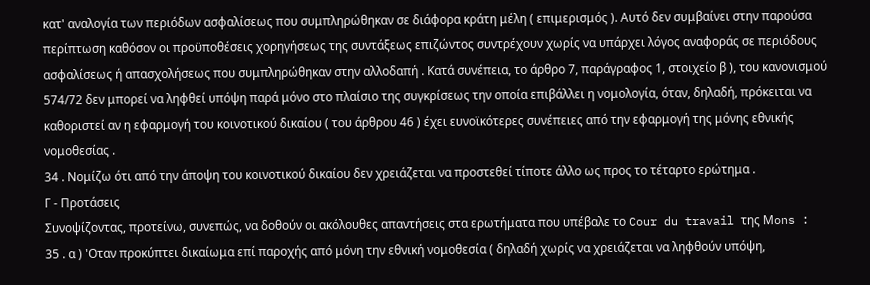κατ' αναλογία των περιόδων ασφαλίσεως που συμπληρώθηκαν σε διάφορα κράτη μέλη ( επιμερισμός ). Αυτό δεν συμβαίνει στην παρούσα περίπτωση καθόσον οι προϋποθέσεις χορηγήσεως της συντάξεως επιζώντος συντρέχουν χωρίς να υπάρχει λόγος αναφοράς σε περιόδους ασφαλίσεως ή απασχολήσεως που συμπληρώθηκαν στην αλλοδαπή . Κατά συνέπεια, το άρθρο 7, παράγραφος 1, στοιχείο β ), του κανονισμού 574/72 δεν μπορεί να ληφθεί υπόψη παρά μόνο στο πλαίσιο της συγκρίσεως την οποία επιβάλλει η νομολογία, όταν, δηλαδή, πρόκειται να καθοριστεί αν η εφαρμογή του κοινοτικού δικαίου ( του άρθρου 46 ) έχει ευνοϊκότερες συνέπειες από την εφαρμογή της μόνης εθνικής νομοθεσίας .
34 . Νομίζω ότι από την άποψη του κοινοτικού δικαίου δεν χρειάζεται να προστεθεί τίποτε άλλο ως προς το τέταρτο ερώτημα .
Γ - Προτάσεις
Συνοψίζοντας, προτείνω, συνεπώς, να δοθούν οι ακόλουθες απαντήσεις στα ερωτήματα που υπέβαλε το Cour du travail της Μons :
35 . α ) 'Οταν προκύπτει δικαίωμα επί παροχής από μόνη την εθνική νομοθεσία ( δηλαδή χωρίς να χρειάζεται να ληφθούν υπόψη,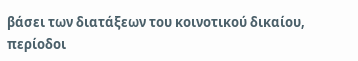βάσει των διατάξεων του κοινοτικού δικαίου, περίοδοι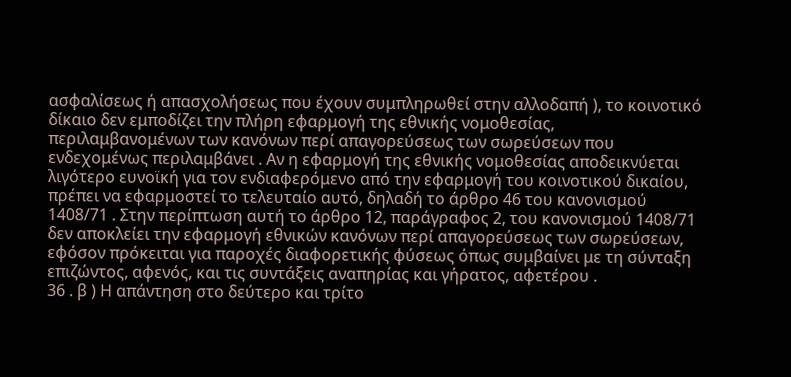ασφαλίσεως ή απασχολήσεως που έχουν συμπληρωθεί στην αλλοδαπή ), το κοινοτικό δίκαιο δεν εμποδίζει την πλήρη εφαρμογή της εθνικής νομοθεσίας, περιλαμβανομένων των κανόνων περί απαγορεύσεως των σωρεύσεων που ενδεχομένως περιλαμβάνει . Αν η εφαρμογή της εθνικής νομοθεσίας αποδεικνύεται λιγότερο ευνοϊκή για τον ενδιαφερόμενο από την εφαρμογή του κοινοτικού δικαίου, πρέπει να εφαρμοστεί το τελευταίο αυτό, δηλαδή το άρθρο 46 του κανονισμού 1408/71 . Στην περίπτωση αυτή το άρθρο 12, παράγραφος 2, του κανονισμού 1408/71 δεν αποκλείει την εφαρμογή εθνικών κανόνων περί απαγορεύσεως των σωρεύσεων, εφόσον πρόκειται για παροχές διαφορετικής φύσεως όπως συμβαίνει με τη σύνταξη επιζώντος, αφενός, και τις συντάξεις αναπηρίας και γήρατος, αφετέρου .
36 . β ) Η απάντηση στο δεύτερο και τρίτο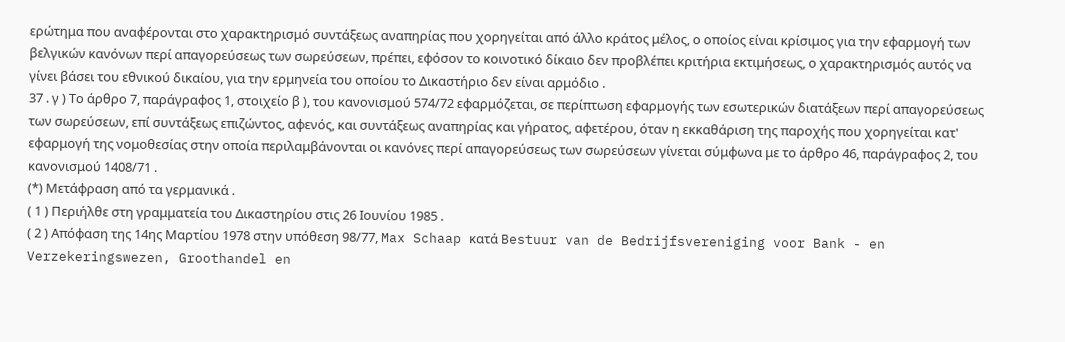ερώτημα που αναφέρονται στο χαρακτηρισμό συντάξεως αναπηρίας που χορηγείται από άλλο κράτος μέλος, ο οποίος είναι κρίσιμος για την εφαρμογή των βελγικών κανόνων περί απαγορεύσεως των σωρεύσεων, πρέπει, εφόσον το κοινοτικό δίκαιο δεν προβλέπει κριτήρια εκτιμήσεως, ο χαρακτηρισμός αυτός να γίνει βάσει του εθνικού δικαίου, για την ερμηνεία του οποίου το Δικαστήριο δεν είναι αρμόδιο .
37 . γ ) Το άρθρο 7, παράγραφος 1, στοιχείο β ), του κανονισμού 574/72 εφαρμόζεται, σε περίπτωση εφαρμογής των εσωτερικών διατάξεων περί απαγορεύσεως των σωρεύσεων, επί συντάξεως επιζώντος, αφενός, και συντάξεως αναπηρίας και γήρατος, αφετέρου, όταν η εκκαθάριση της παροχής που χορηγείται κατ' εφαρμογή της νομοθεσίας στην οποία περιλαμβάνονται οι κανόνες περί απαγορεύσεως των σωρεύσεων γίνεται σύμφωνα με το άρθρο 46, παράγραφος 2, του κανονισμού 1408/71 .
(*) Μετάφραση από τα γερμανικά .
( 1 ) Περιήλθε στη γραμματεία του Δικαστηρίου στις 26 Ιουνίου 1985 .
( 2 ) Απόφαση της 14ης Μαρτίου 1978 στην υπόθεση 98/77, Max Schaap κατά Bestuur van de Bedrijfsvereniging voor Bank - en Verzekeringswezen, Groothandel en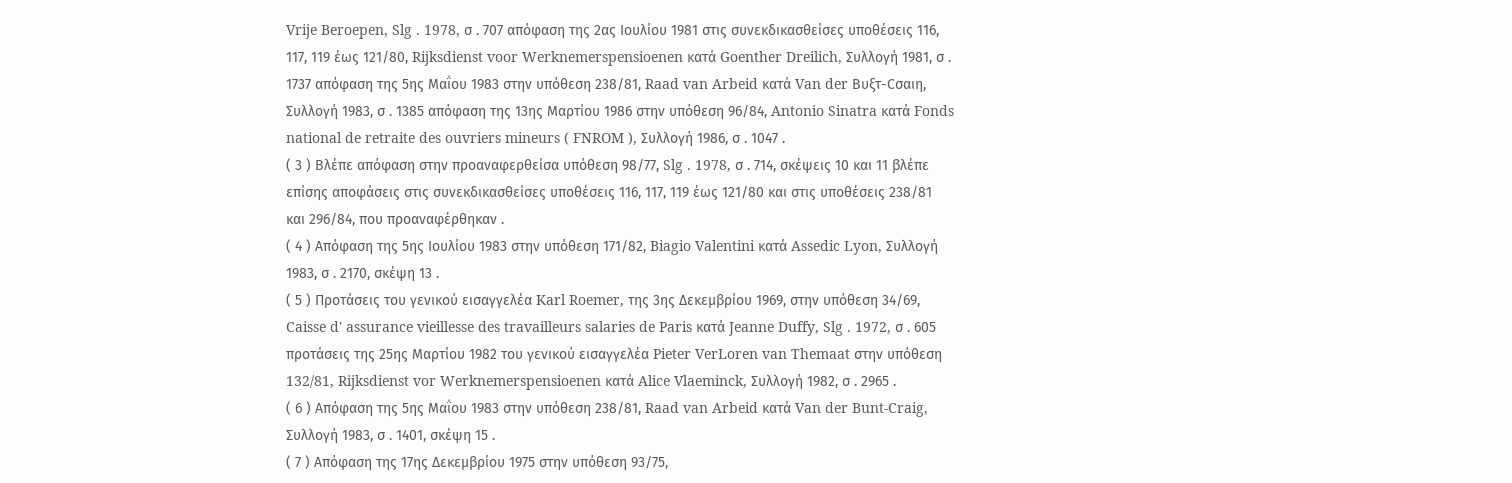Vrije Beroepen, Slg . 1978, σ . 707 απόφαση της 2ας Ιουλίου 1981 στις συνεκδικασθείσες υποθέσεις 116, 117, 119 έως 121/80, Rijksdienst voor Werknemerspensioenen κατά Goenther Dreilich, Συλλογή 1981, σ . 1737 απόφαση της 5ης Μαΐου 1983 στην υπόθεση 238/81, Raad van Arbeid κατά Van der Βυξτ-Cσαιη, Συλλογή 1983, σ . 1385 απόφαση της 13ης Μαρτίου 1986 στην υπόθεση 96/84, Antonio Sinatra κατά Fonds national de retraite des ouvriers mineurs ( FNROM ), Συλλογή 1986, σ . 1047 .
( 3 ) Βλέπε απόφαση στην προαναφερθείσα υπόθεση 98/77, Slg . 1978, σ . 714, σκέψεις 10 και 11 βλέπε επίσης αποφάσεις στις συνεκδικασθείσες υποθέσεις 116, 117, 119 έως 121/80 και στις υποθέσεις 238/81 και 296/84, που προαναφέρθηκαν .
( 4 ) Απόφαση της 5ης Ιουλίου 1983 στην υπόθεση 171/82, Biagio Valentini κατά Assedic Lyon, Συλλογή 1983, σ . 2170, σκέψη 13 .
( 5 ) Προτάσεις του γενικού εισαγγελέα Karl Roemer, της 3ης Δεκεμβρίου 1969, στην υπόθεση 34/69, Caisse d' assurance vieillesse des travailleurs salaries de Paris κατά Jeanne Duffy, Slg . 1972, σ . 605 προτάσεις της 25ης Μαρτίου 1982 του γενικού εισαγγελέα Pieter VerLoren van Themaat στην υπόθεση 132/81, Rijksdienst vor Werknemerspensioenen κατά Alice Vlaeminck, Συλλογή 1982, σ . 2965 .
( 6 ) Απόφαση της 5ης Μαΐου 1983 στην υπόθεση 238/81, Raad van Arbeid κατά Van der Bunt-Craig, Συλλογή 1983, σ . 1401, σκέψη 15 .
( 7 ) Απόφαση της 17ης Δεκεμβρίου 1975 στην υπόθεση 93/75,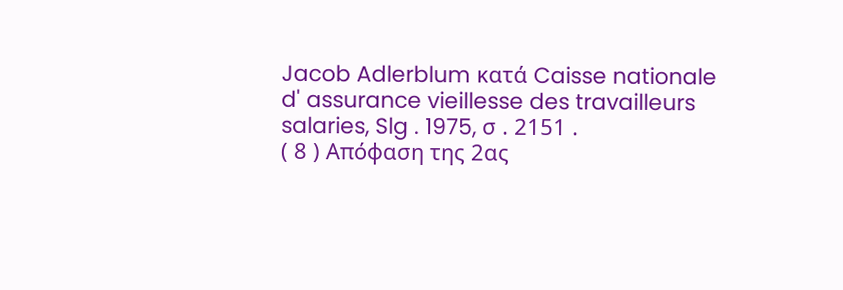Jacob Adlerblum κατά Caisse nationale d' assurance vieillesse des travailleurs salaries, Slg . 1975, σ . 2151 .
( 8 ) Απόφαση της 2ας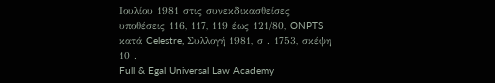Ιουλίου 1981 στις συνεκδικασθείσες υποθέσεις 116, 117, 119 έως 121/80, ONPTS κατά Celestre, Συλλογή 1981, σ . 1753, σκέψη 10 .
Full & Egal Universal Law Academy